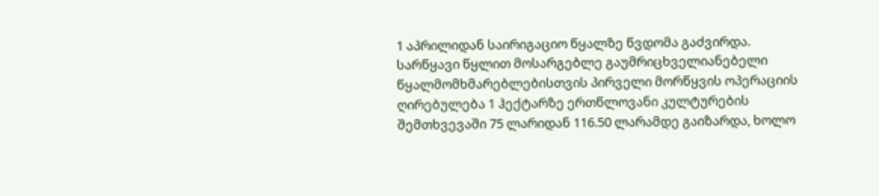1 აპრილიდან საირიგაციო წყალზე წვდომა გაძვირდა. სარწყავი წყლით მოსარგებლე გაუმრიცხველიანებელი წყალმომხმარებლებისთვის პირველი მორწყვის ოპერაციის ღირებულება 1 ჰექტარზე ერთწლოვანი კულტურების შემთხვევაში 75 ლარიდან 116.50 ლარამდე გაიზარდა, ხოლო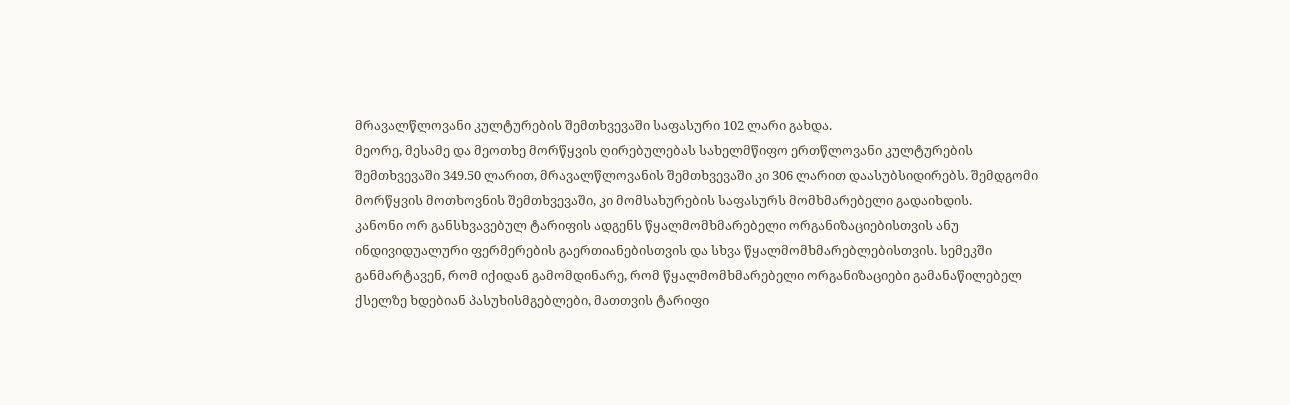მრავალწლოვანი კულტურების შემთხვევაში საფასური 102 ლარი გახდა.
მეორე, მესამე და მეოთხე მორწყვის ღირებულებას სახელმწიფო ერთწლოვანი კულტურების შემთხვევაში 349.50 ლარით, მრავალწლოვანის შემთხვევაში კი 306 ლარით დაასუბსიდირებს. შემდგომი მორწყვის მოთხოვნის შემთხვევაში, კი მომსახურების საფასურს მომხმარებელი გადაიხდის.
კანონი ორ განსხვავებულ ტარიფის ადგენს წყალმომხმარებელი ორგანიზაციებისთვის ანუ ინდივიდუალური ფერმერების გაერთიანებისთვის და სხვა წყალმომხმარებლებისთვის. სემეკში განმარტავენ, რომ იქიდან გამომდინარე, რომ წყალმომხმარებელი ორგანიზაციები გამანაწილებელ ქსელზე ხდებიან პასუხისმგებლები, მათთვის ტარიფი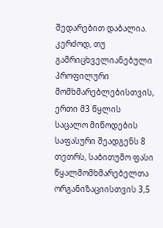შედარებით დაბალია.
კერძოდ, თუ გამრიცხველიანებული პროფილური მომხმარებლებისთვის, ერთი მ3 წყლის საცალო მიწოდების საფასური შეადგენს 8 თეთრს, საბითუმო ფასი წყალმომხმარებელთა ორგანიზაციისთვის 3,5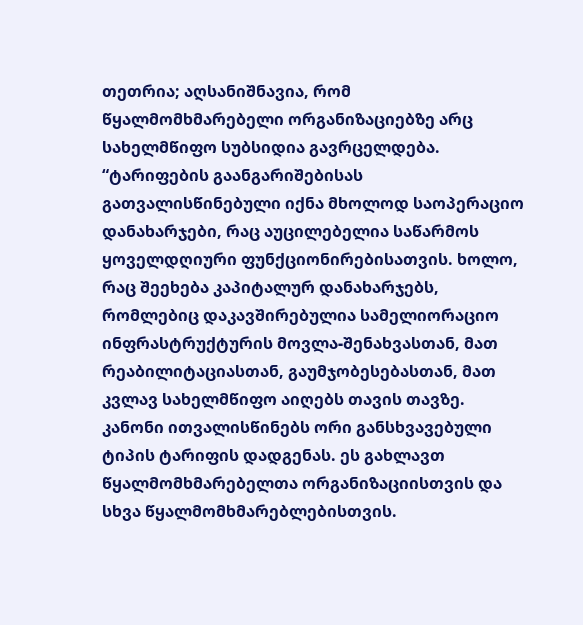თეთრია; აღსანიშნავია, რომ წყალმომხმარებელი ორგანიზაციებზე არც სახელმწიფო სუბსიდია გავრცელდება.
“ტარიფების გაანგარიშებისას გათვალისწინებული იქნა მხოლოდ საოპერაციო დანახარჯები, რაც აუცილებელია საწარმოს ყოველდღიური ფუნქციონირებისათვის. ხოლო, რაც შეეხება კაპიტალურ დანახარჯებს, რომლებიც დაკავშირებულია სამელიორაციო ინფრასტრუქტურის მოვლა-შენახვასთან, მათ რეაბილიტაციასთან, გაუმჯობესებასთან, მათ კვლავ სახელმწიფო აიღებს თავის თავზე.
კანონი ითვალისწინებს ორი განსხვავებული ტიპის ტარიფის დადგენას. ეს გახლავთ წყალმომხმარებელთა ორგანიზაციისთვის და სხვა წყალმომხმარებლებისთვის.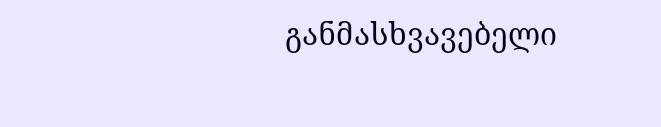განმასხვავებელი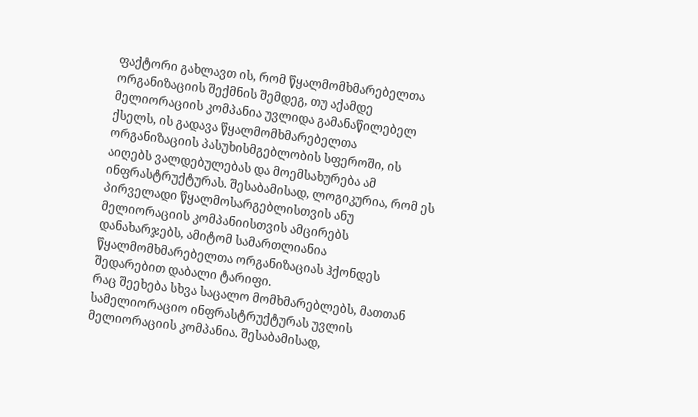ფაქტორი გახლავთ ის, რომ წყალმომხმარებელთა ორგანიზაციის შექმნის შემდეგ, თუ აქამდე მელიორაციის კომპანია უვლიდა გამანაწილებელ ქსელს, ის გადავა წყალმომხმარებელთა ორგანიზაციის პასუხისმგებლობის სფეროში, ის აიღებს ვალდებულებას და მოემსახურება ამ ინფრასტრუქტურას. შესაბამისად, ლოგიკურია, რომ ეს პირველადი წყალმოსარგებლისთვის ანუ მელიორაციის კომპანიისთვის ამცირებს დანახარჯებს, ამიტომ სამართლიანია წყალმომხმარებელთა ორგანიზაციას ჰქონდეს შედარებით დაბალი ტარიფი.
რაც შეეხება სხვა საცალო მომხმარებლებს, მათთან სამელიორაციო ინფრასტრუქტურას უვლის მელიორაციის კომპანია. შესაბამისად,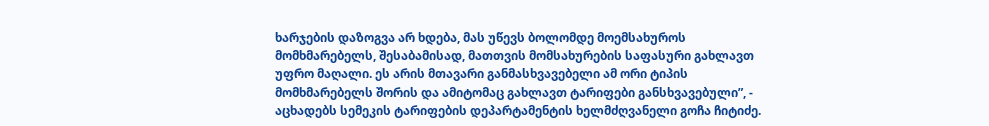ხარჯების დაზოგვა არ ხდება, მას უწევს ბოლომდე მოემსახუროს მომხმარებელს, შესაბამისად, მათთვის მომსახურების საფასური გახლავთ უფრო მაღალი. ეს არის მთავარი განმასხვავებელი ამ ორი ტიპის მომხმარებელს შორის და ამიტომაც გახლავთ ტარიფები განსხვავებული”, - აცხადებს სემეკის ტარიფების დეპარტამენტის ხელმძღვანელი გოჩა ჩიტიძე.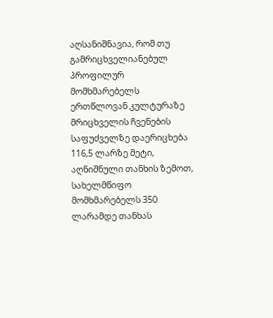აღსანიშნავია, რომ თუ გამრიცხველიანებულ პროფილურ მომხმარებელს ერთწლოვან კულტურაზე მრიცხველის ჩვენების საფუძველზე დაერიცხება 116,5 ლარზე მეტი, აღნიშნული თანხის ზემოთ, სახელმწიფო მომხმარებელს 350 ლარამდე თანხას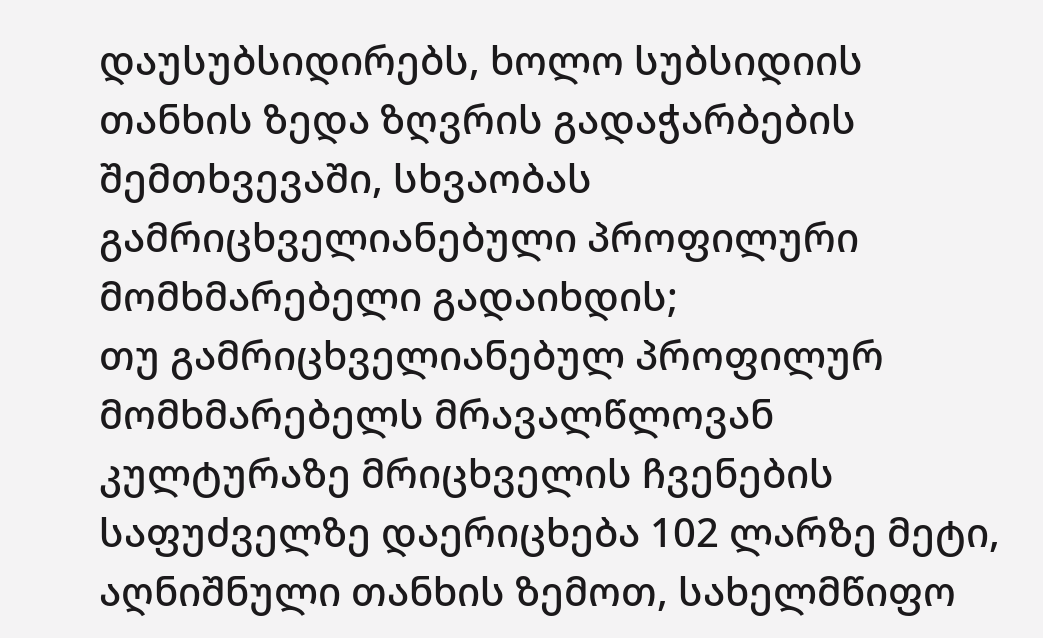დაუსუბსიდირებს, ხოლო სუბსიდიის თანხის ზედა ზღვრის გადაჭარბების შემთხვევაში, სხვაობას გამრიცხველიანებული პროფილური მომხმარებელი გადაიხდის;
თუ გამრიცხველიანებულ პროფილურ მომხმარებელს მრავალწლოვან კულტურაზე მრიცხველის ჩვენების საფუძველზე დაერიცხება 102 ლარზე მეტი, აღნიშნული თანხის ზემოთ, სახელმწიფო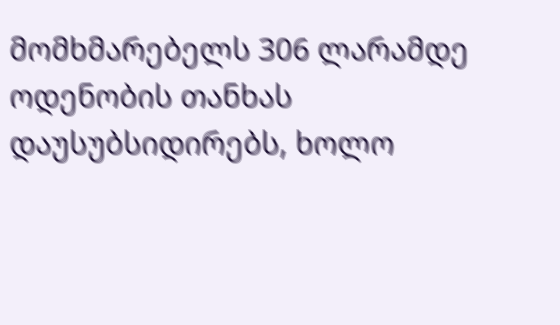მომხმარებელს 306 ლარამდე ოდენობის თანხას დაუსუბსიდირებს, ხოლო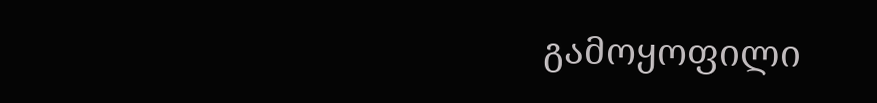გამოყოფილი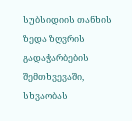სუბსიდიის თანხის ზედა ზღვრის გადაჭარბების შემთხვევაში, სხვაობას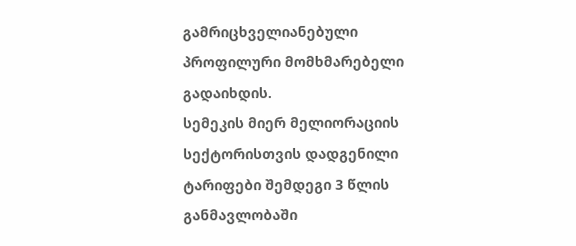გამრიცხველიანებული პროფილური მომხმარებელი გადაიხდის.
სემეკის მიერ მელიორაციის სექტორისთვის დადგენილი ტარიფები შემდეგი 3 წლის განმავლობაში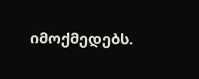იმოქმედებს.